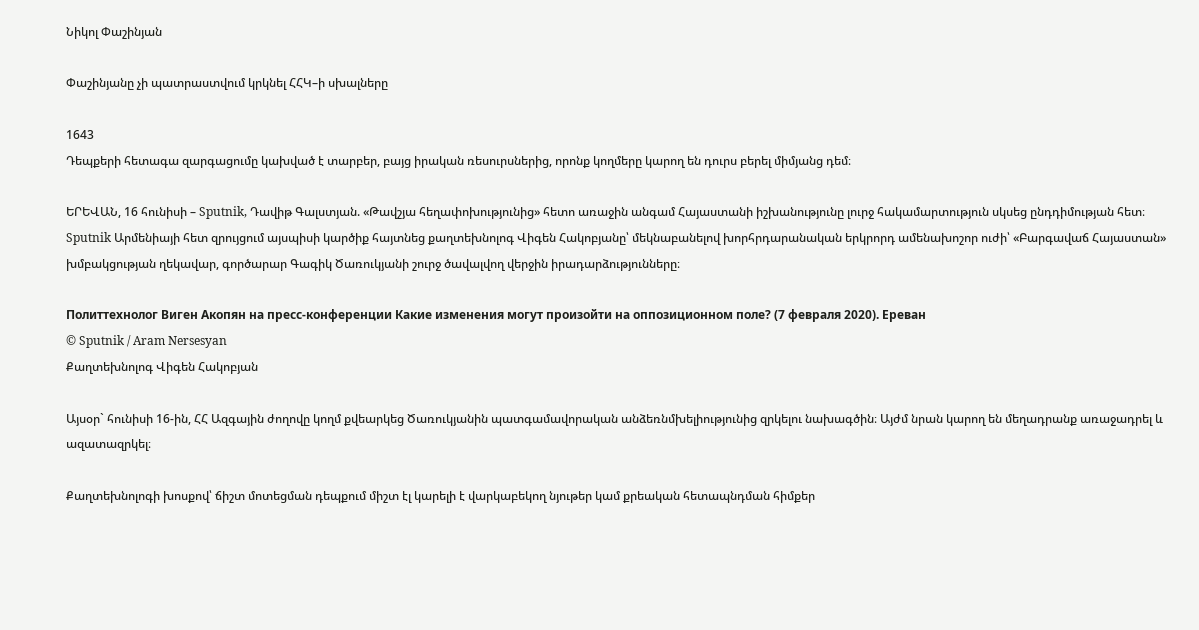Նիկոլ Փաշինյան

Փաշինյանը չի պատրաստվում կրկնել ՀՀԿ–ի սխալները

1643
Դեպքերի հետագա զարգացումը կախված է տարբեր, բայց իրական ռեսուրսներից, որոնք կողմերը կարող են դուրս բերել միմյանց դեմ։

ԵՐԵՎԱՆ, 16 հունիսի – Sputnik, Դավիթ Գալստյան. «Թավշյա հեղափոխությունից» հետո առաջին անգամ Հայաստանի իշխանությունը լուրջ հակամարտություն սկսեց ընդդիմության հետ։ Sputnik Արմենիայի հետ զրույցում այսպիսի կարծիք հայտնեց քաղտեխնոլոգ Վիգեն Հակոբյանը՝ մեկնաբանելով խորհրդարանական երկրորդ ամենախոշոր ուժի՝ «Բարգավաճ Հայաստան» խմբակցության ղեկավար, գործարար Գագիկ Ծառուկյանի շուրջ ծավալվող վերջին իրադարձությունները։

Политтехнолог Виген Акопян на пресс-конференции Какие изменения могут произойти на оппозиционном поле? (7 февраля 2020). Еревaн
© Sputnik / Aram Nersesyan
Քաղտեխնոլոգ Վիգեն Հակոբյան

Այսօր` հունիսի 16-ին, ՀՀ Ազգային ժողովը կողմ քվեարկեց Ծառուկյանին պատգամավորական անձեռնմխելիությունից զրկելու նախագծին։ Այժմ նրան կարող են մեղադրանք առաջադրել և ազատազրկել։

Քաղտեխնոլոգի խոսքով՝ ճիշտ մոտեցման դեպքում միշտ էլ կարելի է վարկաբեկող նյութեր կամ քրեական հետապնդման հիմքեր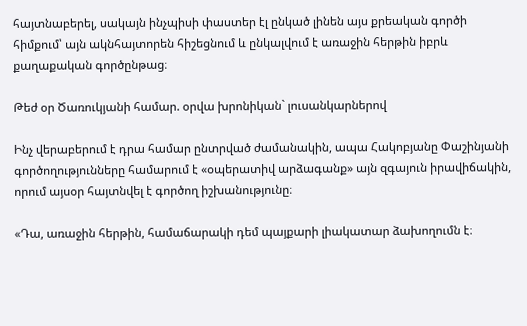հայտնաբերել, սակայն ինչպիսի փաստեր էլ ընկած լինեն այս քրեական գործի հիմքում՝ այն ակնհայտորեն հիշեցնում և ընկալվում է առաջին հերթին իբրև քաղաքական գործընթաց։

Թեժ օր Ծառուկյանի համար. օրվա խրոնիկան` լուսանկարներով

Ինչ վերաբերում է դրա համար ընտրված ժամանակին, ապա Հակոբյանը Փաշինյանի գործողությունները համարում է «օպերատիվ արձագանք» այն զգայուն իրավիճակին, որում այսօր հայտնվել է գործող իշխանությունը։

«Դա, առաջին հերթին, համաճարակի դեմ պայքարի լիակատար ձախողումն է։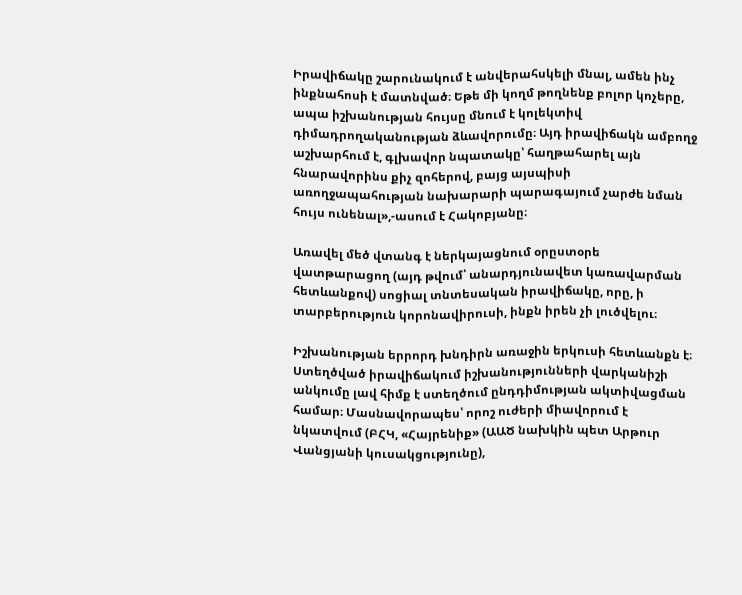Իրավիճակը շարունակում է անվերահսկելի մնալ, ամեն ինչ ինքնահոսի է մատնված։ Եթե մի կողմ թողնենք բոլոր կոչերը, ապա իշխանության հույսը մնում է կոլեկտիվ դիմադրողականության ձևավորումը։ Այդ իրավիճակն ամբողջ աշխարհում է, գլխավոր նպատակը՝ հաղթահարել այն հնարավորինս քիչ զոհերով, բայց այսպիսի առողջապահության նախարարի պարագայում չարժե նման հույս ունենալ»,-ասում է Հակոբյանը։

Առավել մեծ վտանգ է ներկայացնում օրըստօրե վատթարացող (այդ թվում՝ անարդյունավետ կառավարման հետևանքով) սոցիալ տնտեսական իրավիճակը, որը, ի տարբերություն կորոնավիրուսի, ինքն իրեն չի լուծվելու։

Իշխանության երրորդ խնդիրն առաջին երկուսի հետևանքն է։ Ստեղծված իրավիճակում իշխանությունների վարկանիշի անկումը լավ հիմք է ստեղծում ընդդիմության ակտիվացման համար։ Մասնավորապես՝ որոշ ուժերի միավորում է նկատվում (ԲՀԿ, «Հայրենիք» (ԱԱԾ նախկին պետ Արթուր Վանցյանի կուսակցությունը),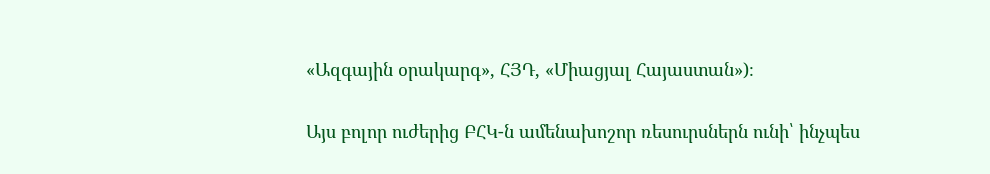«Ազգային օրակարգ», ՀՅԴ, «Միացյալ Հայաստան»)։

Այս բոլոր ուժերից ԲՀԿ-ն ամենախոշոր ռեսուրսներն ունի՝ ինչպես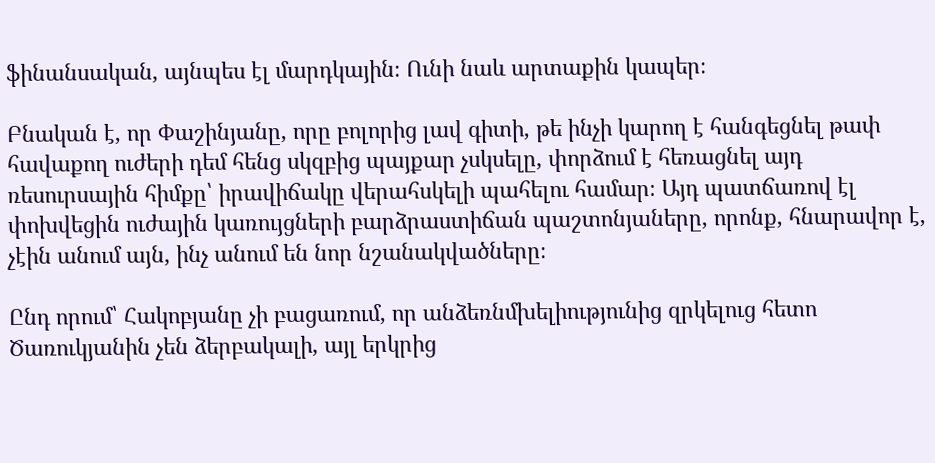ֆինանսական, այնպես էլ մարդկային։ Ունի նաև արտաքին կապեր։

Բնական է, որ Փաշինյանը, որը բոլորից լավ գիտի, թե ինչի կարող է հանգեցնել թափ հավաքող ուժերի դեմ հենց սկզբից պայքար չսկսելը, փորձում է հեռացնել այդ ռեսուրսային հիմքը՝ իրավիճակը վերահսկելի պահելու համար։ Այդ պատճառով էլ փոխվեցին ուժային կառույցների բարձրաստիճան պաշտոնյաները, որոնք, հնարավոր է, չէին անում այն, ինչ անում են նոր նշանակվածները։

Ընդ որում՝ Հակոբյանը չի բացառում, որ անձեռնմխելիությունից զրկելուց հետո Ծառուկյանին չեն ձերբակալի, այլ երկրից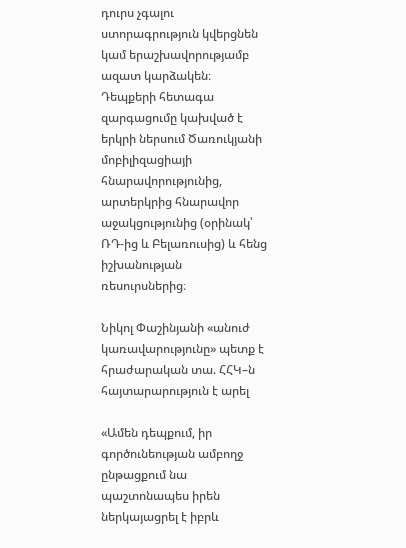դուրս չգալու ստորագրություն կվերցնեն կամ երաշխավորությամբ ազատ կարձակեն։ Դեպքերի հետագա զարգացումը կախված է երկրի ներսում Ծառուկյանի մոբիլիզացիայի հնարավորությունից, արտերկրից հնարավոր աջակցությունից (օրինակ՝ ՌԴ-ից և Բելառուսից) և հենց իշխանության ռեսուրսներից։

Նիկոլ Փաշինյանի «անուժ կառավարությունը» պետք է հրաժարական տա. ՀՀԿ–ն հայտարարություն է արել

«Ամեն դեպքում, իր գործունեության ամբողջ ընթացքում նա պաշտոնապես իրեն ներկայացրել է իբրև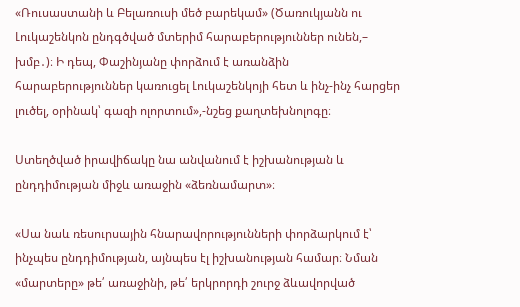«Ռուսաստանի և Բելառուսի մեծ բարեկամ» (Ծառուկյանն ու Լուկաշենկոն ընդգծված մտերիմ հարաբերություններ ունեն,– խմբ․)։ Ի դեպ, Փաշինյանը փորձում է առանձին հարաբերություններ կառուցել Լուկաշենկոյի հետ և ինչ-ինչ հարցեր լուծել, օրինակ՝ գազի ոլորտում»,-նշեց քաղտեխնոլոգը։

Ստեղծված իրավիճակը նա անվանում է իշխանության և ընդդիմության միջև առաջին «ձեռնամարտ»։

«Սա նաև ռեսուրսային հնարավորությունների փորձարկում է՝ ինչպես ընդդիմության, այնպես էլ իշխանության համար։ Նման «մարտերը» թե՛ առաջինի, թե՛ երկրորդի շուրջ ձևավորված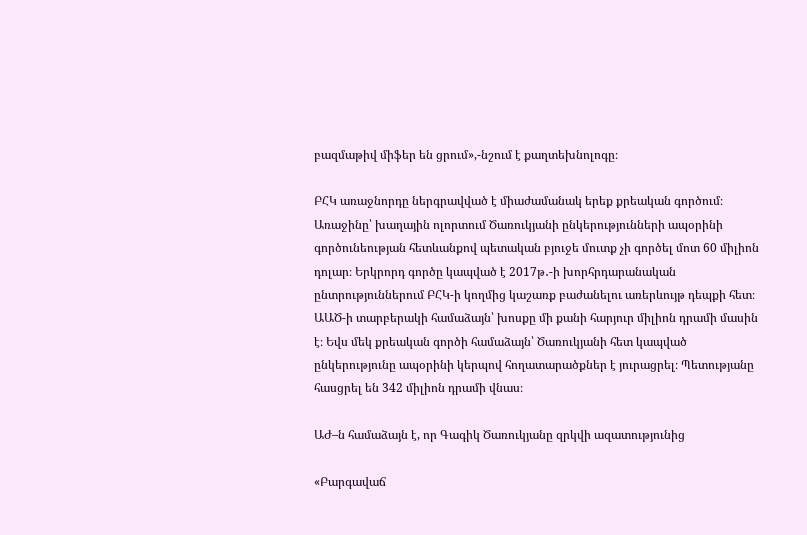բազմաթիվ միֆեր են ցրում»,-նշում է քաղտեխնոլոգը։

ԲՀԿ առաջնորդը ներգրավված է միաժամանակ երեք քրեական գործում։ Առաջինը՝ խաղային ոլորտում Ծառուկյանի ընկերությունների ապօրինի գործունեության հետևանքով պետական բյուջե մուտք չի գործել մոտ 60 միլիոն դոլար։ Երկրորդ գործը կապված է 2017թ․-ի խորհրդարանական ընտրություններում ԲՀԿ-ի կողմից կաշառք բաժանելու առերևույթ դեպքի հետ։ ԱԱԾ-ի տարբերակի համաձայն՝ խոսքը մի քանի հարյուր միլիոն դրամի մասին է։ Եվս մեկ քրեական գործի համաձայն՝ Ծառուկյանի հետ կապված ընկերությունը ապօրինի կերպով հողատարածքներ է յուրացրել։ Պետությանը հասցրել են 342 միլիոն դրամի վնաս։

ԱԺ–ն համաձայն է, որ Գագիկ Ծառուկյանը զրկվի ազատությունից

«Բարգավաճ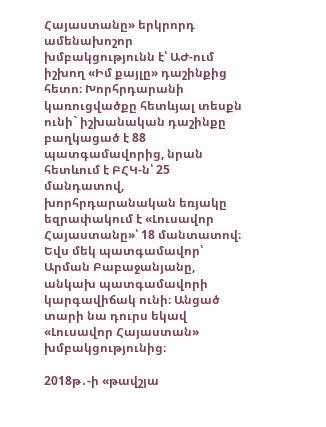Հայաստանը» երկրորդ ամենախոշոր խմբակցությունն է՝ ԱԺ-ում իշխող «Իմ քայլը» դաշինքից հետո։ Խորհրդարանի կառուցվածքը հետևյալ տեսքն ունի` իշխանական դաշինքը բաղկացած է 88 պատգամավորից, նրան հետևում է ԲՀԿ-ն՝ 25 մանդատով, խորհրդարանական եռյակը եզրափակում է «Լուսավոր Հայաստանը»՝ 18 մանտատով։ Եվս մեկ պատգամավոր՝ Արման Բաբաջանյանը, անկախ պատգամավորի կարգավիճակ ունի։ Անցած տարի նա դուրս եկավ «Լուսավոր Հայաստան» խմբակցությունից։

2018թ․-ի «թավշյա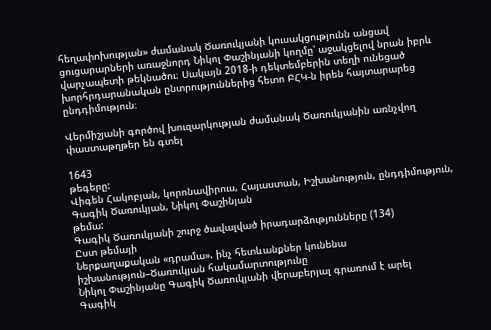հեղափոխության» ժամանակ Ծառուկյանի կուսակցությունն անցավ ցուցարարների առաջնորդ Նիկոլ Փաշինյանի կողմը՝ աջակցելով նրան իբրև վարչապետի թեկնածու։ Սակայն 2018-ի դեկտեմբերին տեղի ունեցած խորհրդարանական ընտրություններից հետո ԲՀԿ-ն իրեն հայտարարեց ընդդիմություն։

Վերմիշյանի գործով խուզարկության ժամանակ Ծառուկյանին առնչվող փաստաթղթեր են գտել

1643
թեգերը:
Վիգեն Հակոբյան, կորոնավիրուս, Հայաստան, Իշխանություն, ընդդիմություն, Գագիկ Ծառուկյան, Նիկոլ Փաշինյան
թեմա:
Գագիկ Ծառուկյանի շուրջ ծավալված իրադարձությունները (134)
Ըստ թեմայի
Ներքաղաքական «դրամա». ինչ հետևանքներ կունենա իշխանություն–Ծառուկյան հակամարտությունը
Նիկոլ Փաշինյանը Գագիկ Ծառուկյանի վերաբերյալ գրառում է արել
Գագիկ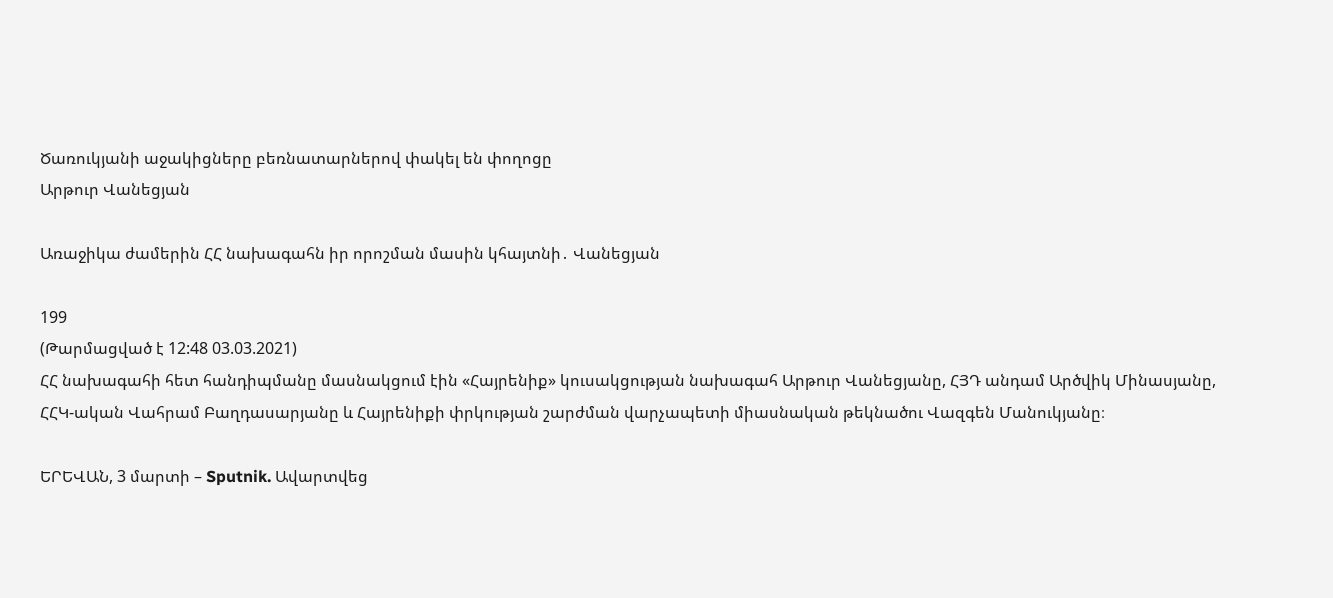Ծառուկյանի աջակիցները բեռնատարներով փակել են փողոցը
Արթուր Վանեցյան

Առաջիկա ժամերին ՀՀ նախագահն իր որոշման մասին կհայտնի․ Վանեցյան

199
(Թարմացված է 12:48 03.03.2021)
ՀՀ նախագահի հետ հանդիպմանը մասնակցում էին «Հայրենիք» կուսակցության նախագահ Արթուր Վանեցյանը, ՀՅԴ անդամ Արծվիկ Մինասյանը, ՀՀԿ-ական Վահրամ Բաղդասարյանը և Հայրենիքի փրկության շարժման վարչապետի միասնական թեկնածու Վազգեն Մանուկյանը։

ԵՐԵՎԱՆ, 3 մարտի – Sputnik. Ավարտվեց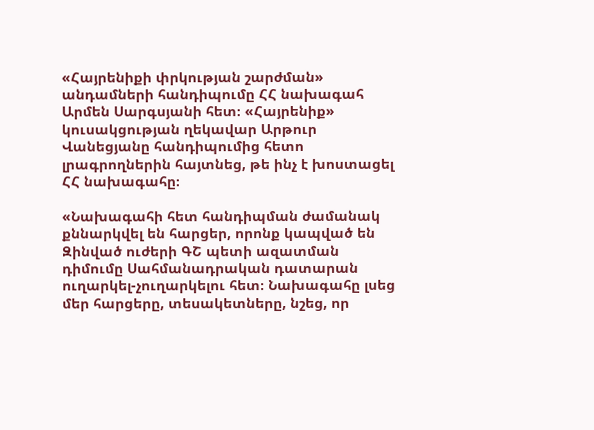«Հայրենիքի փրկության շարժման» անդամների հանդիպումը ՀՀ նախագահ Արմեն Սարգսյանի հետ։ «Հայրենիք» կուսակցության ղեկավար Արթուր Վանեցյանը հանդիպումից հետո լրագրողներին հայտնեց, թե ինչ է խոստացել ՀՀ նախագահը։

«Նախագահի հետ հանդիպման ժամանակ քննարկվել են հարցեր, որոնք կապված են Զինված ուժերի ԳՇ պետի ազատման դիմումը Սահմանադրական դատարան ուղարկել-չուղարկելու հետ։ Նախագահը լսեց մեր հարցերը, տեսակետները, նշեց, որ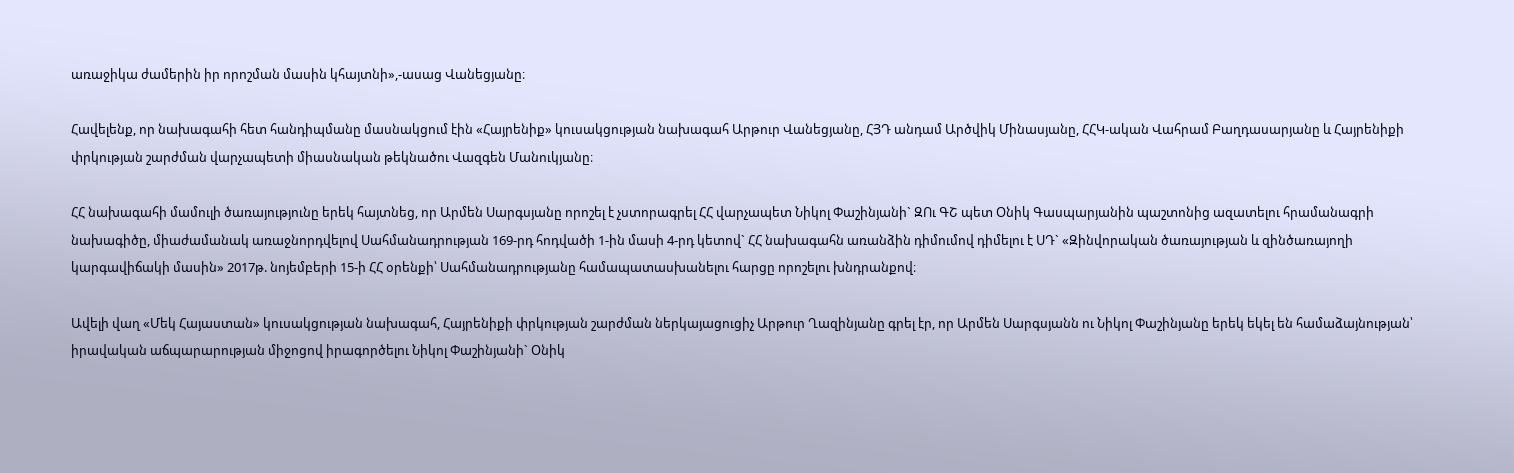առաջիկա ժամերին իր որոշման մասին կհայտնի»,-ասաց Վանեցյանը։

Հավելենք, որ նախագահի հետ հանդիպմանը մասնակցում էին «Հայրենիք» կուսակցության նախագահ Արթուր Վանեցյանը, ՀՅԴ անդամ Արծվիկ Մինասյանը, ՀՀԿ-ական Վահրամ Բաղդասարյանը և Հայրենիքի փրկության շարժման վարչապետի միասնական թեկնածու Վազգեն Մանուկյանը։

ՀՀ նախագահի մամուլի ծառայությունը երեկ հայտնեց, որ Արմեն Սարգսյանը որոշել է չստորագրել ՀՀ վարչապետ Նիկոլ Փաշինյանի` ԶՈւ ԳՇ պետ Օնիկ Գասպարյանին պաշտոնից ազատելու հրամանագրի նախագիծը, միաժամանակ առաջնորդվելով Սահմանադրության 169-րդ հոդվածի 1-ին մասի 4-րդ կետով` ՀՀ նախագահն առանձին դիմումով դիմելու է ՍԴ` «Զինվորական ծառայության և զինծառայողի կարգավիճակի մասին» 2017թ. նոյեմբերի 15-ի ՀՀ օրենքի՝ Սահմանադրությանը համապատասխանելու հարցը որոշելու խնդրանքով։

Ավելի վաղ «Մեկ Հայաստան» կուսակցության նախագահ, Հայրենիքի փրկության շարժման ներկայացուցիչ Արթուր Ղազինյանը գրել էր, որ Արմեն Սարգսյանն ու Նիկոլ Փաշինյանը երեկ եկել են համաձայնության՝ իրավական աճպարարության միջոցով իրագործելու Նիկոլ Փաշինյանի` Օնիկ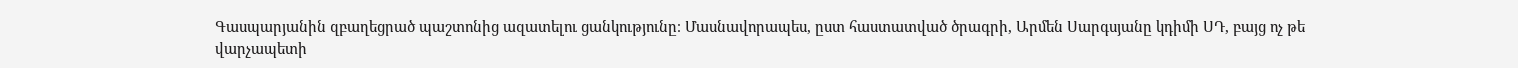Գասպարյանին զբաղեցրած պաշտոնից ազատելու ցանկությունը։ Մասնավորապես, ըստ հաստատված ծրագրի, Արմեն Սարգսյանը կդիմի ՍԴ, բայց ոչ թե վարչապետի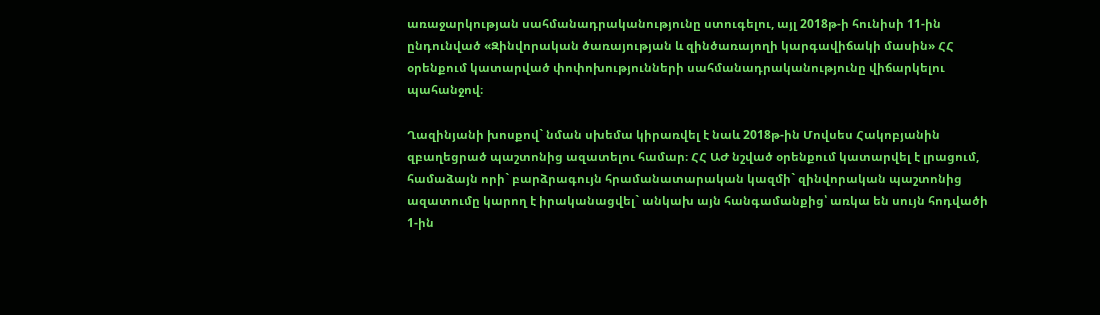առաջարկության սահմանադրականությունը ստուգելու, այլ 2018թ-ի հունիսի 11-ին ընդունված «Զինվորական ծառայության և զինծառայողի կարգավիճակի մասին» ՀՀ օրենքում կատարված փոփոխությունների սահմանադրականությունը վիճարկելու պահանջով։

Ղազինյանի խոսքով` նման սխեմա կիրառվել է նաև 2018թ-ին Մովսես Հակոբյանին զբաղեցրած պաշտոնից ազատելու համար։ ՀՀ ԱԺ նշված օրենքում կատարվել է լրացում, համաձայն որի` բարձրագույն հրամանատարական կազմի` զինվորական պաշտոնից ազատումը կարող է իրականացվել` անկախ այն հանգամանքից՝ առկա են սույն հոդվածի 1-ին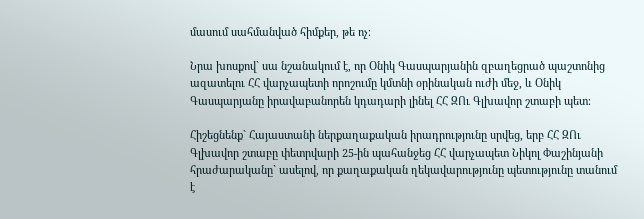մասում սահմանված հիմքեր, թե ոչ։

Նրա խոսքով` սա նշանակում է, որ Օնիկ Գասպարյանին զբաղեցրած պաշտոնից ազատելու ՀՀ վարչապետի որոշումը կմտնի օրինական ուժի մեջ, և Օնիկ Գասպարյանը իրավաբանորեն կդադարի լինել ՀՀ ԶՈւ Գլխավոր շտաբի պետ։

Հիշեցնենք` Հայաստանի ներքաղաքական իրադրությունը սրվեց, երբ ՀՀ ԶՈւ Գլխավոր շտաբը փետրվարի 25-ին պահանջեց ՀՀ վարչապետ Նիկոլ Փաշինյանի հրաժարականը` ասելով, որ քաղաքական ղեկավարությունը պետությունը տանում է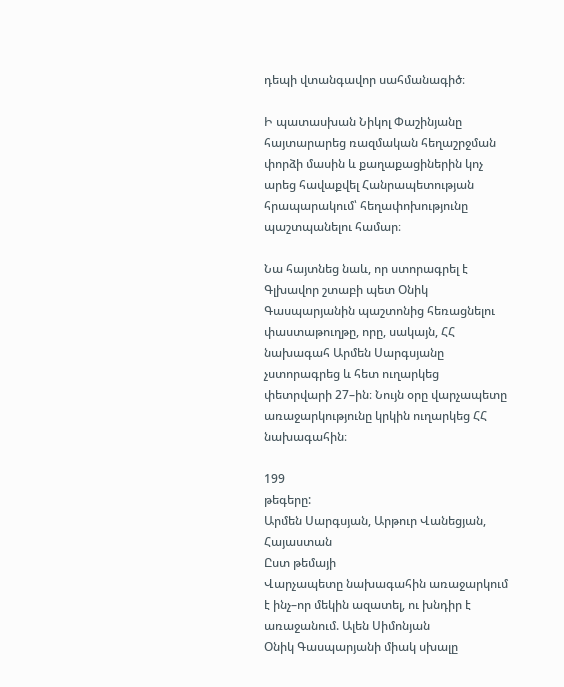դեպի վտանգավոր սահմանագիծ։

Ի պատասխան Նիկոլ Փաշինյանը հայտարարեց ռազմական հեղաշրջման փորձի մասին և քաղաքացիներին կոչ արեց հավաքվել Հանրապետության հրապարակում՝ հեղափոխությունը պաշտպանելու համար։

Նա հայտնեց նաև, որ ստորագրել է Գլխավոր շտաբի պետ Օնիկ Գասպարյանին պաշտոնից հեռացնելու փաստաթուղթը, որը, սակայն, ՀՀ նախագահ Արմեն Սարգսյանը չստորագրեց և հետ ուղարկեց փետրվարի 27–ին։ Նույն օրը վարչապետը  առաջարկությունը կրկին ուղարկեց ՀՀ նախագահին։

199
թեգերը:
Արմեն Սարգսյան, Արթուր Վանեցյան, Հայաստան
Ըստ թեմայի
Վարչապետը նախագահին առաջարկում է ինչ–որ մեկին ազատել, ու խնդիր է առաջանում. Ալեն Սիմոնյան
Օնիկ Գասպարյանի միակ սխալը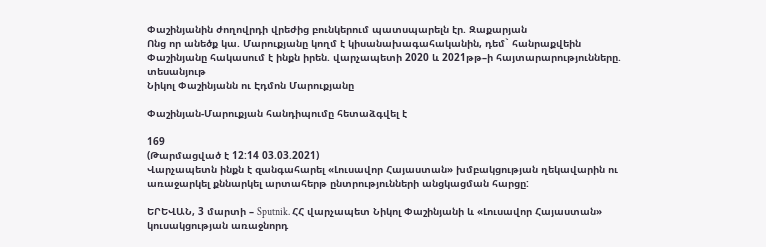Փաշինյանին ժողովրդի վրեժից բունկերում պատսպարելն էր. Զաքարյան
Ոնց որ անեծք կա. Մարուքյանը կողմ է կիսանախագահականին, դեմ` հանրաքվեին
Փաշինյանը հակասում է ինքն իրեն. վարչապետի 2020 և 2021թթ–ի հայտարարությունները. տեսանյութ
Նիկոլ Փաշինյանն ու Էդմոն Մարուքյանը

Փաշինյան-Մարուքյան հանդիպումը հետաձգվել է

169
(Թարմացված է 12:14 03.03.2021)
Վարչապետն ինքն է զանգահարել «Լուսավոր Հայաստան» խմբակցության ղեկավարին ու առաջարկել քննարկել արտահերթ ընտրությունների անցկացման հարցը:

ԵՐԵՎԱՆ, 3 մարտի – Sputnik. ՀՀ վարչապետ Նիկոլ Փաշինյանի և «Լուսավոր Հայաստան» կուսակցության առաջնորդ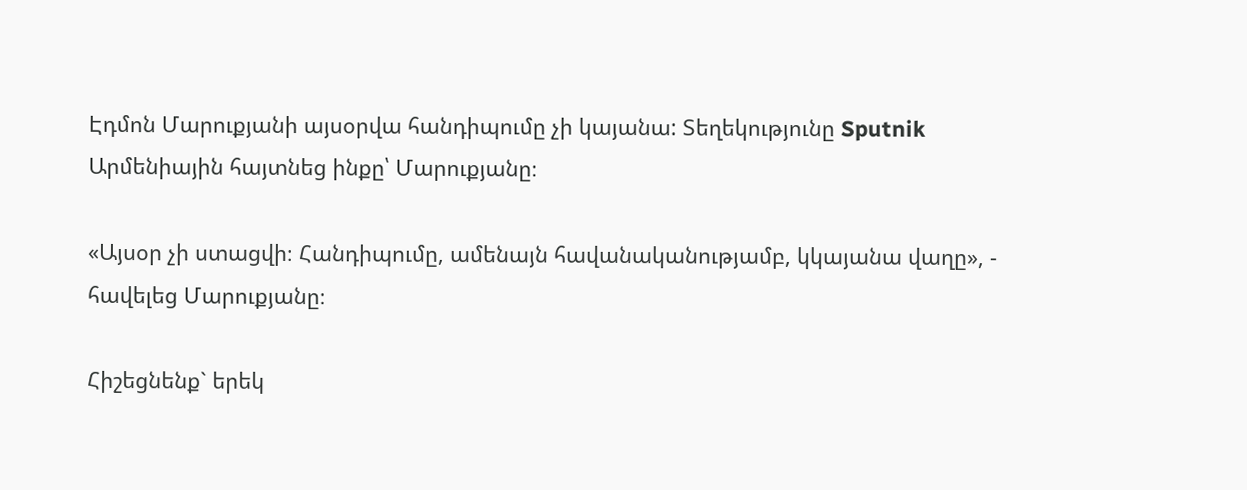Էդմոն Մարուքյանի այսօրվա հանդիպումը չի կայանա: Տեղեկությունը Sputnik Արմենիային հայտնեց ինքը՝ Մարուքյանը։

«Այսօր չի ստացվի։ Հանդիպումը, ամենայն հավանականությամբ, կկայանա վաղը», - հավելեց Մարուքյանը։

Հիշեցնենք` երեկ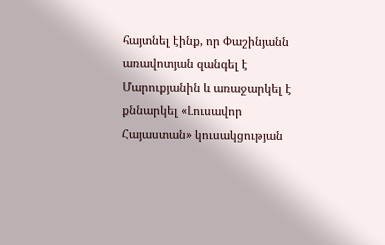հայտնել էինք, որ Փաշինյանն առավոտյան զանգել է Մարուքյանին և առաջարկել է քննարկել «Լուսավոր Հայաստան» կուսակցության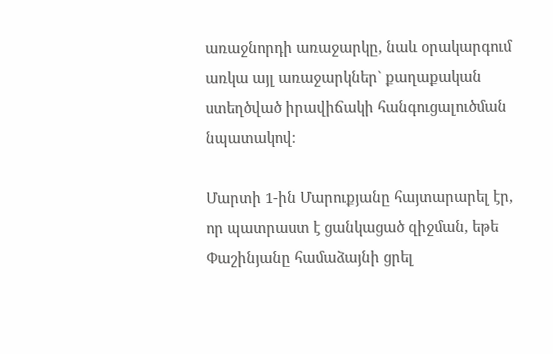առաջնորդի առաջարկը, նաև օրակարգում առկա այլ առաջարկներ` քաղաքական ստեղծված իրավիճակի հանգուցալուծման նպատակով։

Մարտի 1-ին Մարուքյանը հայտարարել էր, որ պատրաստ է ցանկացած զիջման, եթե Փաշինյանը համաձայնի ցրել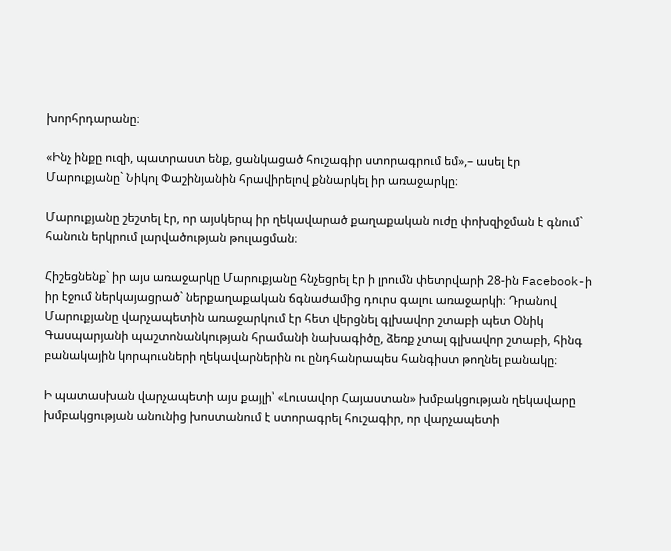խորհրդարանը։

«Ինչ ինքը ուզի, պատրաստ ենք, ցանկացած հուշագիր ստորագրում եմ»,– ասել էր Մարուքյանը` Նիկոլ Փաշինյանին հրավիրելով քննարկել իր առաջարկը։

Մարուքյանը շեշտել էր, որ այսկերպ իր ղեկավարած քաղաքական ուժը փոխզիջման է գնում` հանուն երկրում լարվածության թուլացման։

Հիշեցնենք` իր այս առաջարկը Մարուքյանը հնչեցրել էր ի լրումն փետրվարի 28-ին Facebook-ի իր էջում ներկայացրած` ներքաղաքական ճգնաժամից դուրս գալու առաջարկի։ Դրանով Մարուքյանը վարչապետին առաջարկում էր հետ վերցնել գլխավոր շտաբի պետ Օնիկ Գասպարյանի պաշտոնանկության հրամանի նախագիծը, ձեռք չտալ գլխավոր շտաբի, հինգ բանակային կորպուսների ղեկավարներին ու ընդհանրապես հանգիստ թողնել բանակը։

Ի պատասխան վարչապետի այս քայլի՝ «Լուսավոր Հայաստան» խմբակցության ղեկավարը խմբակցության անունից խոստանում է ստորագրել հուշագիր, որ վարչապետի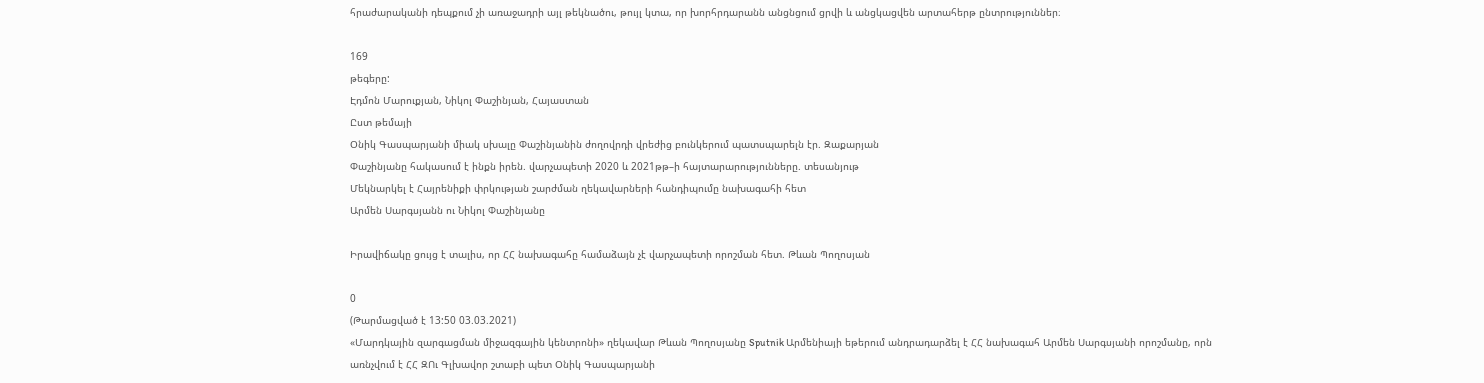հրաժարականի դեպքում չի առաջադրի այլ թեկնածու, թույլ կտա, որ խորհրդարանն անցնցում ցրվի և անցկացվեն արտահերթ ընտրություններ։

169
թեգերը:
Էդմոն Մարուքյան, Նիկոլ Փաշինյան, Հայաստան
Ըստ թեմայի
Օնիկ Գասպարյանի միակ սխալը Փաշինյանին ժողովրդի վրեժից բունկերում պատսպարելն էր. Զաքարյան
Փաշինյանը հակասում է ինքն իրեն. վարչապետի 2020 և 2021թթ–ի հայտարարությունները. տեսանյութ
Մեկնարկել է Հայրենիքի փրկության շարժման ղեկավարների հանդիպումը նախագահի հետ
Արմեն Սարգսյանն ու Նիկոլ Փաշինյանը

Իրավիճակը ցույց է տալիս, որ ՀՀ նախագահը համաձայն չէ վարչապետի որոշման հետ. Թևան Պողոսյան

0
(Թարմացված է 13:50 03.03.2021)
«Մարդկային զարգացման միջազգային կենտրոնի» ղեկավար Թևան Պողոսյանը Sputnik Արմենիայի եթերում անդրադարձել է ՀՀ նախագահ Արմեն Սարգսյանի որոշմանը, որն առնչվում է ՀՀ ԶՈւ Գլխավոր շտաբի պետ Օնիկ Գասպարյանի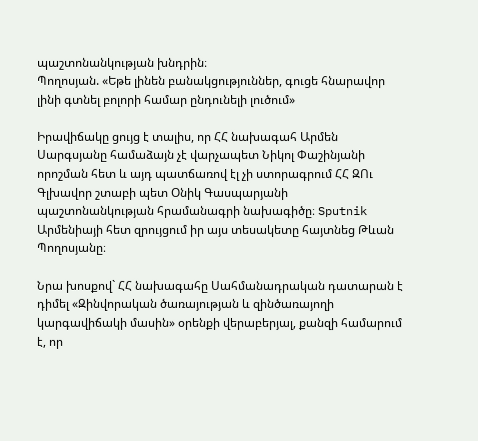պաշտոնանկության խնդրին։
Պողոսյան. «Եթե լինեն բանակցություններ, գուցե հնարավոր լինի գտնել բոլորի համար ընդունելի լուծում»

Իրավիճակը ցույց է տալիս, որ ՀՀ նախագահ Արմեն Սարգսյանը համաձայն չէ վարչապետ Նիկոլ Փաշինյանի որոշման հետ և այդ պատճառով էլ չի ստորագրում ՀՀ ԶՈւ Գլխավոր շտաբի պետ Օնիկ Գասպարյանի պաշտոնանկության հրամանագրի նախագիծը։ Sputnik Արմենիայի հետ զրույցում իր այս տեսակետը հայտնեց Թևան Պողոսյանը։

Նրա խոսքով` ՀՀ նախագահը Սահմանադրական դատարան է դիմել «Զինվորական ծառայության և զինծառայողի կարգավիճակի մասին» օրենքի վերաբերյալ, քանզի համարում է, որ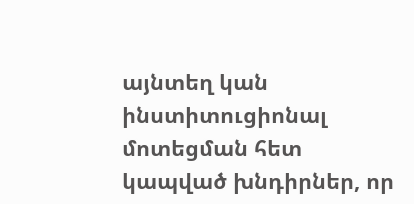այնտեղ կան ինստիտուցիոնալ մոտեցման հետ կապված խնդիրներ, որ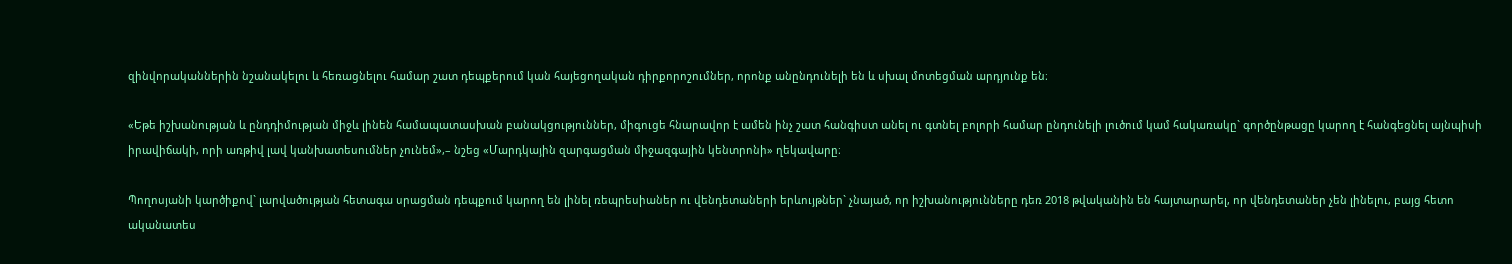զինվորականներին նշանակելու և հեռացնելու համար շատ դեպքերում կան հայեցողական դիրքորոշումներ, որոնք անընդունելի են և սխալ մոտեցման արդյունք են։

«Եթե իշխանության և ընդդիմության միջև լինեն համապատասխան բանակցություններ, միգուցե հնարավոր է ամեն ինչ շատ հանգիստ անել ու գտնել բոլորի համար ընդունելի լուծում կամ հակառակը` գործընթացը կարող է հանգեցնել այնպիսի իրավիճակի, որի առթիվ լավ կանխատեսումներ չունեմ»,– նշեց «Մարդկային զարգացման միջազգային կենտրոնի» ղեկավարը։

Պողոսյանի կարծիքով` լարվածության հետագա սրացման դեպքում կարող են լինել ռեպրեսիաներ ու վենդետաների երևույթներ` չնայած, որ իշխանությունները դեռ 2018 թվականին են հայտարարել, որ վենդետաներ չեն լինելու, բայց հետո ականատես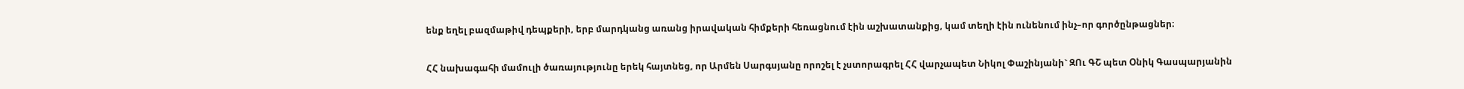ենք եղել բազմաթիվ դեպքերի, երբ մարդկանց առանց իրավական հիմքերի հեռացնում էին աշխատանքից, կամ տեղի էին ունենում ինչ–որ գործընթացներ։

ՀՀ նախագահի մամուլի ծառայությունը երեկ հայտնեց, որ Արմեն Սարգսյանը որոշել է չստորագրել ՀՀ վարչապետ Նիկոլ Փաշինյանի` ԶՈւ ԳՇ պետ Օնիկ Գասպարյանին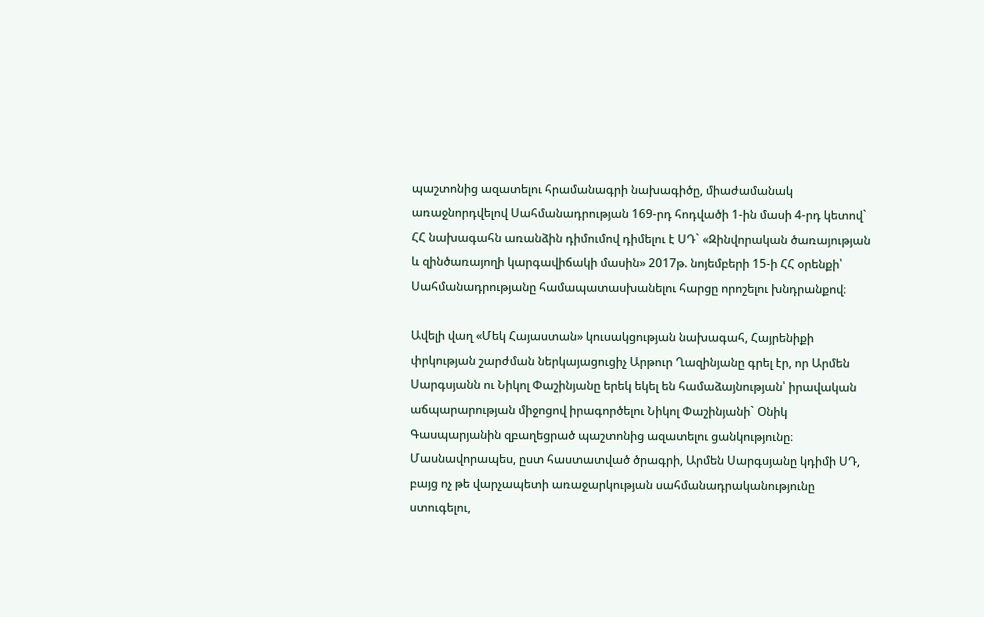պաշտոնից ազատելու հրամանագրի նախագիծը, միաժամանակ առաջնորդվելով Սահմանադրության 169-րդ հոդվածի 1-ին մասի 4-րդ կետով` ՀՀ նախագահն առանձին դիմումով դիմելու է ՍԴ` «Զինվորական ծառայության և զինծառայողի կարգավիճակի մասին» 2017թ. նոյեմբերի 15-ի ՀՀ օրենքի՝ Սահմանադրությանը համապատասխանելու հարցը որոշելու խնդրանքով։

Ավելի վաղ «Մեկ Հայաստան» կուսակցության նախագահ, Հայրենիքի փրկության շարժման ներկայացուցիչ Արթուր Ղազինյանը գրել էր, որ Արմեն Սարգսյանն ու Նիկոլ Փաշինյանը երեկ եկել են համաձայնության՝ իրավական աճպարարության միջոցով իրագործելու Նիկոլ Փաշինյանի` Օնիկ Գասպարյանին զբաղեցրած պաշտոնից ազատելու ցանկությունը։ Մասնավորապես, ըստ հաստատված ծրագրի, Արմեն Սարգսյանը կդիմի ՍԴ, բայց ոչ թե վարչապետի առաջարկության սահմանադրականությունը ստուգելու,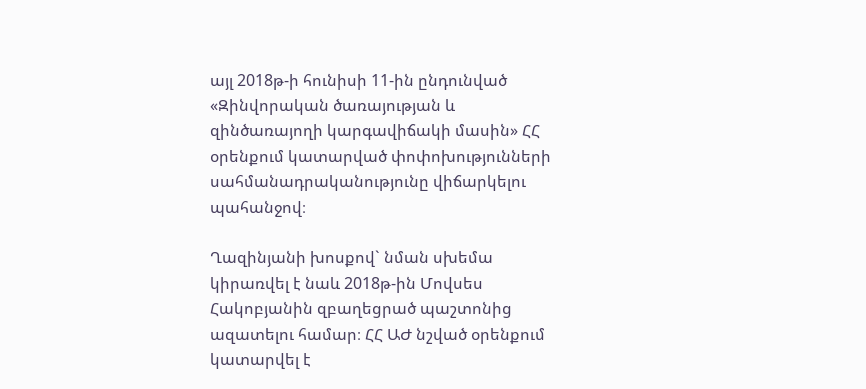այլ 2018թ-ի հունիսի 11-ին ընդունված «Զինվորական ծառայության և զինծառայողի կարգավիճակի մասին» ՀՀ օրենքում կատարված փոփոխությունների սահմանադրականությունը վիճարկելու պահանջով։

Ղազինյանի խոսքով` նման սխեմա կիրառվել է նաև 2018թ-ին Մովսես Հակոբյանին զբաղեցրած պաշտոնից ազատելու համար։ ՀՀ ԱԺ նշված օրենքում կատարվել է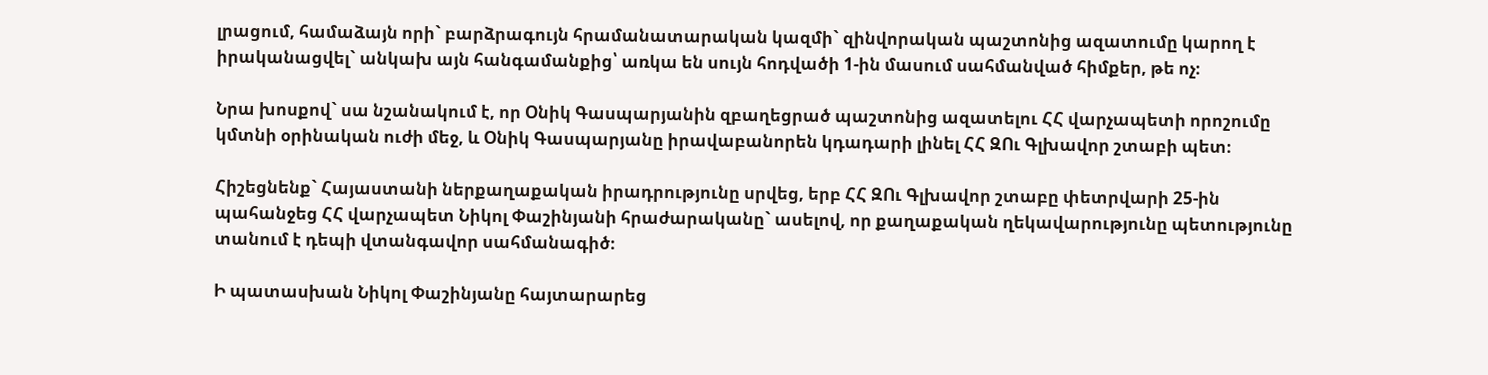լրացում, համաձայն որի` բարձրագույն հրամանատարական կազմի` զինվորական պաշտոնից ազատումը կարող է իրականացվել` անկախ այն հանգամանքից՝ առկա են սույն հոդվածի 1-ին մասում սահմանված հիմքեր, թե ոչ։

Նրա խոսքով` սա նշանակում է, որ Օնիկ Գասպարյանին զբաղեցրած պաշտոնից ազատելու ՀՀ վարչապետի որոշումը կմտնի օրինական ուժի մեջ, և Օնիկ Գասպարյանը իրավաբանորեն կդադարի լինել ՀՀ ԶՈւ Գլխավոր շտաբի պետ։

Հիշեցնենք` Հայաստանի ներքաղաքական իրադրությունը սրվեց, երբ ՀՀ ԶՈւ Գլխավոր շտաբը փետրվարի 25-ին պահանջեց ՀՀ վարչապետ Նիկոլ Փաշինյանի հրաժարականը` ասելով, որ քաղաքական ղեկավարությունը պետությունը տանում է դեպի վտանգավոր սահմանագիծ։

Ի պատասխան Նիկոլ Փաշինյանը հայտարարեց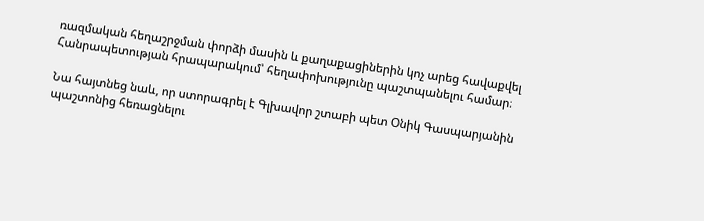ռազմական հեղաշրջման փորձի մասին և քաղաքացիներին կոչ արեց հավաքվել Հանրապետության հրապարակում՝ հեղափոխությունը պաշտպանելու համար։

Նա հայտնեց նաև, որ ստորագրել է Գլխավոր շտաբի պետ Օնիկ Գասպարյանին պաշտոնից հեռացնելու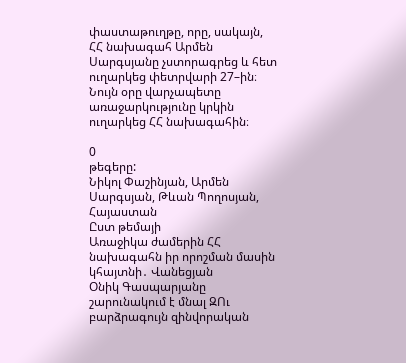փաստաթուղթը, որը, սակայն, ՀՀ նախագահ Արմեն Սարգսյանը չստորագրեց և հետ ուղարկեց փետրվարի 27–ին։ Նույն օրը վարչապետը  առաջարկությունը կրկին ուղարկեց ՀՀ նախագահին։

0
թեգերը:
Նիկոլ Փաշինյան, Արմեն Սարգսյան, Թևան Պողոսյան, Հայաստան
Ըստ թեմայի
Առաջիկա ժամերին ՀՀ նախագահն իր որոշման մասին կհայտնի․ Վանեցյան
Օնիկ Գասպարյանը շարունակում է մնալ ԶՈւ բարձրագույն զինվորական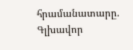հրամանատարը. Գլխավոր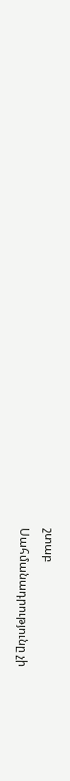շտաբ
Սահմանադրությունը չի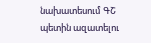նախատեսում ԳՇ պետին ազատելու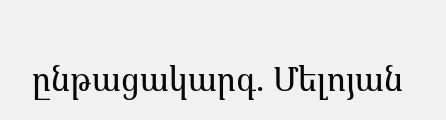ընթացակարգ. Մելոյան